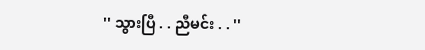'' သွားပြီ . . ညီမင်း . . ''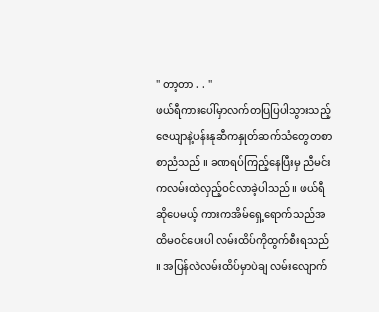'' တာ့တာ . . ''
ဖယ်ရီကားပေါ်မှာလက်တပြပြပါသွားသည့် ဇေယျာနဲ့ပန်းနုဆီကနှုတ်ဆက်သံတွေတစာစာညံသည် ။ ခဏရပ်ကြည့်နေပြီးမှ ညီမင်းကလမ်းထဲလှည့်ဝင်လာခဲ့ပါသည် ။ ဖယ်ရီဆိုပေမယ့် ကားကအိမ်ရှေ့ရောက်သည်အထိမဝင်ပေးပါ လမ်းထိပ်ကိုထွက်စီးရသည် ။ အပြန်လဲလမ်းထိပ်မှာပဲချ လမ်းလျောက်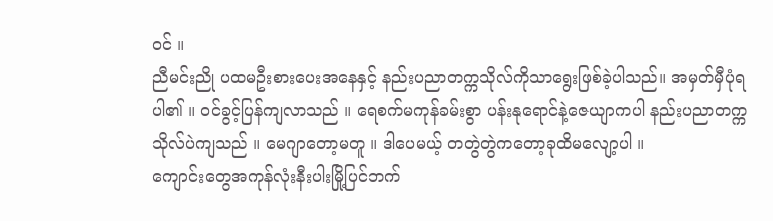ဝင် ။
ညီမင်းညို ပထမဦးစားပေးအနေနှင့် နည်းပညာတက္ကသိုလ်ကိုသာရွေးဖြစ်ခဲ့ပါသည်။ အမှတ်မှီပုံရပါ၏ ။ ဝင်ခွင့်ပြန်ကျလာသည် ။ ရေစက်မကုန်ခမ်းစွာ ပန်းနုရောင်နဲ့ဇေယျာကပါ နည်းပညာတက္ကသိုလ်ပဲကျသည် ။ မေဂျာတော့မတူ ။ ဒါပေမယ့် တတွဲတွဲကတော့ခုထိမလျော့ပါ ။
ကျောင်းတွေအကုန်လုံးနီးပါးမြို့ပြင်ဘက်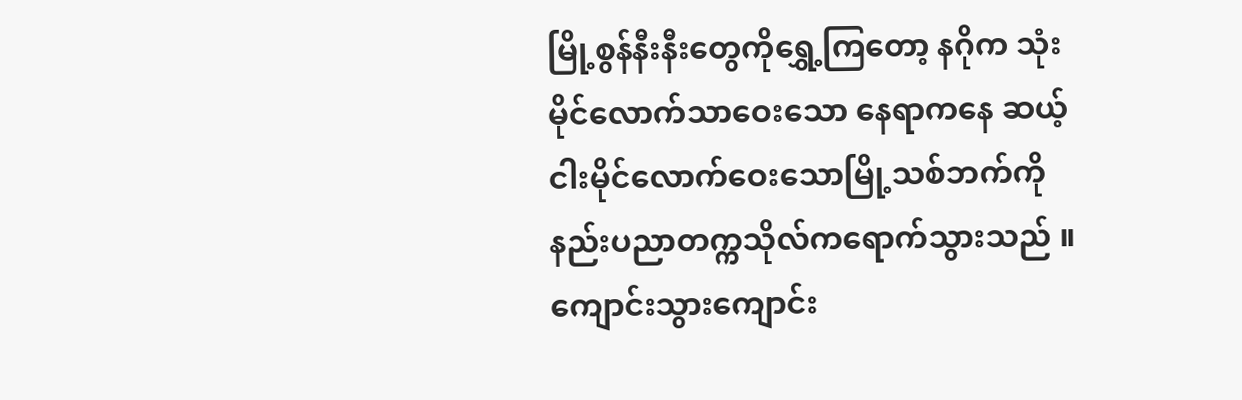မြို့စွန်နီးနီးတွေကိုရွှေ့ကြတော့ နဂိုက သုံးမိုင်လောက်သာဝေးသော နေရာကနေ ဆယ့်ငါးမိုင်လောက်ဝေးသောမြို့သစ်ဘက်ကိုနည်းပညာတက္ကသိုလ်ကရောက်သွားသည် ။
ကျောင်းသွားကျောင်း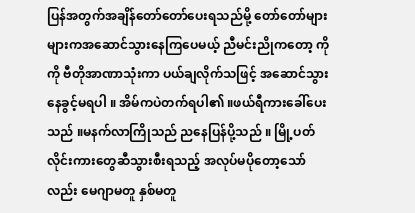ပြန်အတွက်အချိန်တော်တော်ပေးရသည်မို့ တော်တော်များများကအဆောင်သွားနေကြပေမယ့် ညီမင်းညိုကတော့ ကိုကို ဗီတိုအာဏာသုံးကာ ပယ်ချလိုက်သဖြင့် အဆောင်သွားနေခွင့်မရပါ ။ အိမ်ကပဲတက်ရပါ၏ ။ဖယ်ရီကားခေါ်ပေးသည် ။မနက်လာကြိုသည် ညနေပြန်ပို့သည် ။ မြို့ပတ်လိုင်းကားတွေဆီသွားစီးရသည့် အလုပ်မပိုတော့သော်လည်း မေဂျာမတူ နှစ်မတူ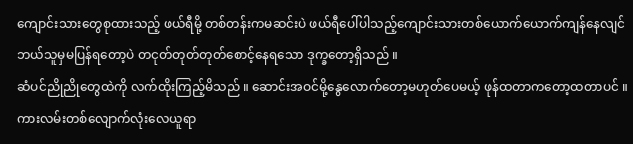ကျောင်းသားတွေစုထားသည့် ဖယ်ရီမို့ တစ်တန်းကမဆင်းပဲ ဖယ်ရီပေါ်ပါသည့်ကျောင်းသားတစ်ယောက်ယောက်ကျန်နေလျင် ဘယ်သူမှမပြန်ရတော့ပဲ တငုတ်တုတ်တုတ်စောင့်နေရသော ဒုက္ခတော့ရှိသည် ။
ဆံပင်ညိုညိုတွေထဲကို လက်ထိုးကြည့်မိသည် ။ ဆောင်းအဝင်မို့နွေလောက်တော့မဟုတ်ပေမယ့် ဖုန်ထတာကတော့ထတာပင် ။ ကားလမ်းတစ်လျောက်လုံးလေယူရာ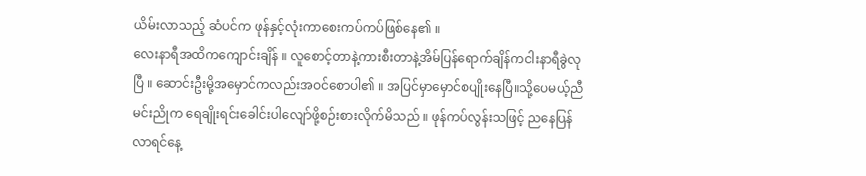ယိမ်းလာသည့် ဆံပင်က ဖုန်နှင့်လုံးကာစေးကပ်ကပ်ဖြစ်နေ၏ ။
လေးနာရီအထိကကျောင်းချိန် ။ လူစောင့်တာနဲ့ကားစီးတာနဲ့အိမ်ပြန်ရောက်ချိန်ကငါးနာရီခွဲလုပြီ ။ ဆောင်းဦးမို့အမှောင်ကလည်းအဝင်စောပါ၏ ။ အပြင်မှာမှောင်စပျိုးနေပြီ။သို့ပေမယ့်ညီမင်းညိုက ရေချိုးရင်းခေါင်းပါလျော်ဖို့စဉ်းစားလိုက်မိသည် ။ ဖုန်ကပ်လွန်းသဖြင့် ညနေပြန်လာရင်နေ့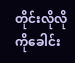တိုင်းလိုလိုကိုခေါင်း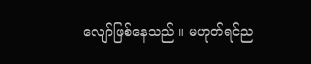လျော်ဖြစ်နေသည် ။ မဟုတ်ရင်ည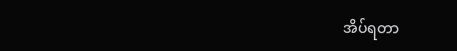အိပ်ရတာ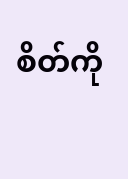စိတ်ကို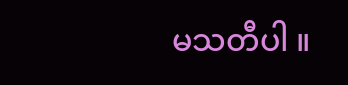မသတီပါ ။